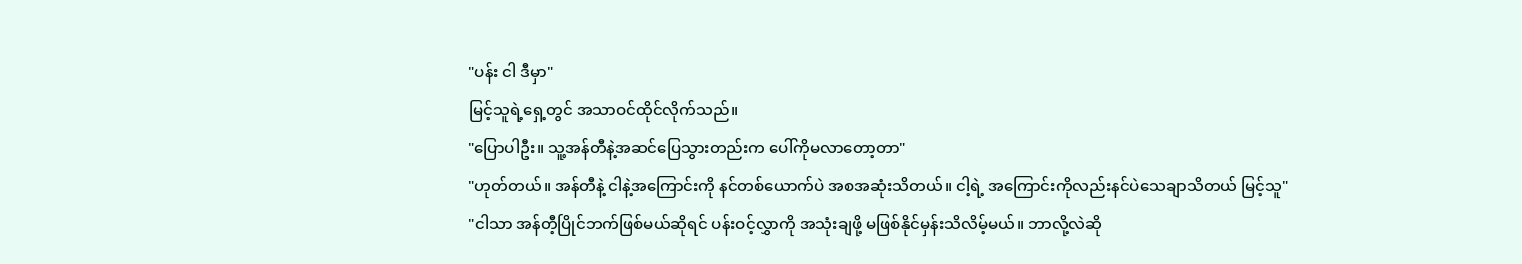"ပန်း ငါ ဒီမှာ"
မြင့်သူရဲ့ရှေ့တွင် အသာဝင်ထိုင်လိုက်သည်။
"ပြောပါဦး။ သူ့အန်တီနဲ့အဆင်ပြေသွားတည်းက ပေါ်ကိုမလာတော့တာ"
"ဟုတ်တယ်။ အန်တီနဲ့ ငါနဲ့အကြောင်းကို နင်တစ်ယောက်ပဲ အစအဆုံးသိတယ်။ ငါ့ရဲ့ အကြောင်းကိုလည်းနင်ပဲသေချာသိတယ် မြင့်သူ"
"ငါသာ အန်တီ့ပြိုင်ဘက်ဖြစ်မယ်ဆိုရင် ပန်းဝင့်လွှာကို အသုံးချဖို့ မဖြစ်နိုင်မှန်းသိလိမ့်မယ်။ ဘာလို့လဲဆို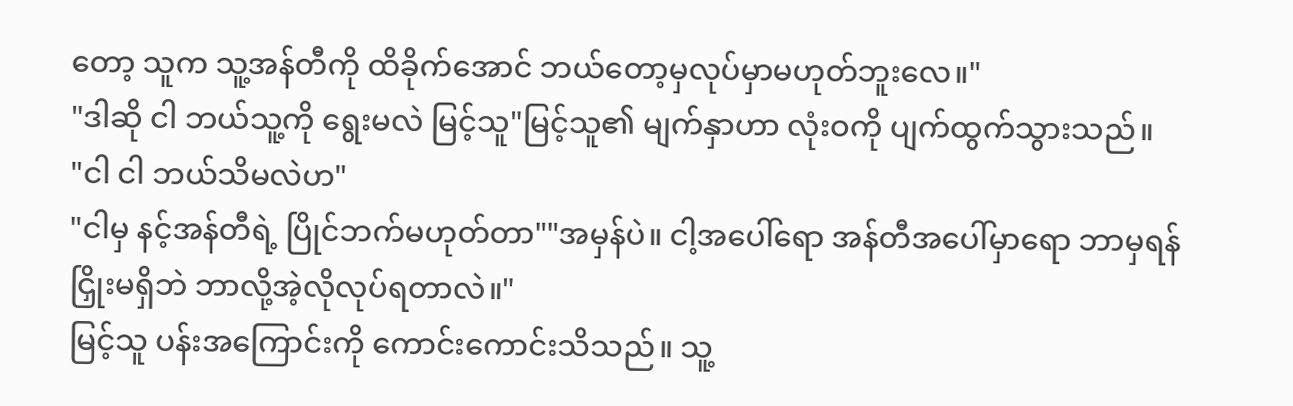တော့ သူက သူ့အန်တီကို ထိခိုက်အောင် ဘယ်တော့မှလုပ်မှာမဟုတ်ဘူးလေ။"
"ဒါဆို ငါ ဘယ်သူ့ကို ရွေးမလဲ မြင့်သူ"မြင့်သူ၏ မျက်နှာဟာ လုံးဝကို ပျက်ထွက်သွားသည်။
"ငါ ငါ ဘယ်သိမလဲဟ"
"ငါမှ နင့်အန်တီရဲ့ ပြိုင်ဘက်မဟုတ်တာ""အမှန်ပဲ။ ငါ့အပေါ်ရော အန်တီအပေါ်မှာရော ဘာမှရန်ငြှိုးမရှိဘဲ ဘာလို့အဲ့လိုလုပ်ရတာလဲ။"
မြင့်သူ ပန်းအကြောင်းကို ကောင်းကောင်းသိသည်။ သူ့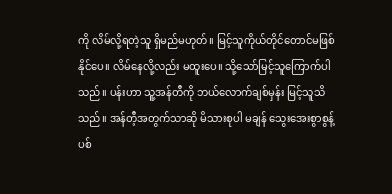ကို လိမ်လို့ရတဲ့သူ ရှိမည်မဟုတ်။ မြင့်သူကိုယ်တိုင်တောင်မဖြစ်နိုင်ပေ။ လိမ်နေလို့လည်း မထူးပေ။ သို့သော်မြင့်သူကြောက်ပါသည်။ ပန်းဟာ သူ့အန်တီကို ဘယ်လောက်ချစ်မှန်း မြင့်သူသိသည်။ အန်တီ့အတွက်သာဆို မိသားစုပါ မချန် သွေးအေးစွာစွန့်ပစ်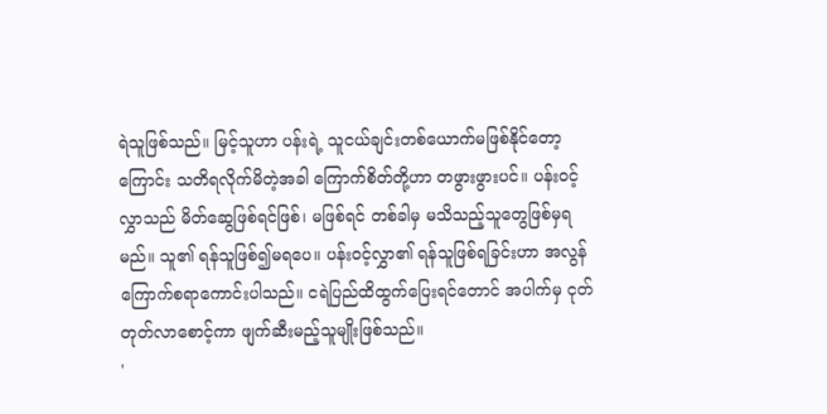ရဲသူဖြစ်သည်။ မြင့်သူဟာ ပန်းရဲ့ သူငယ်ချင်းတစ်ယောက်မဖြစ်နိုင်တော့ကြောင်း သတိရလိုက်မိတဲ့အခါ ကြောက်စိတ်တို့ဟာ တဖွားဖွားပင်။ ပန်းဝင့်လွှာသည် မိတ်ဆွေဖြစ်ရင်ဖြစ်၊ မဖြစ်ရင် တစ်ခါမှ မသိသည့်သူတွေဖြစ်မှရမည်။ သူ၏ ရန်သူဖြစ်၍မရပေ။ ပန်းဝင့်လွှာ၏ ရန်သူဖြစ်ရခြင်းဟာ အလွန်ကြောက်စရာကောင်းပါသည်။ ငရဲပြည်ထိထွက်ပြေးရင်တောင် အပါက်မှ ငုတ်တုတ်လာစောင့်ကာ ဖျက်ဆီးမည့်သူမျိုးဖြစ်သည်။
'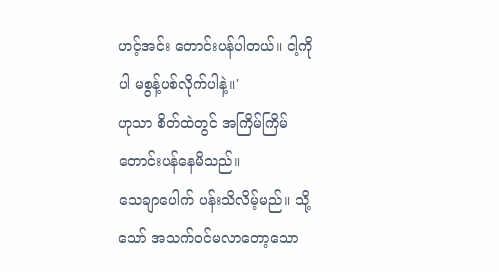ဟင့်အင်း တောင်းပန်ပါတယ်။ ငါ့ကိုပါ မစွန့်ပစ်လိုက်ပါနဲ့။'
ဟုသာ စိတ်ထဲတွင် အကြိမ်ကြိမ်တောင်းပန်နေမိသည်။
သေချာပေါက် ပန်းသိလိမ့်မည်။ သို့သော် အသက်ဝင်မလာတော့သော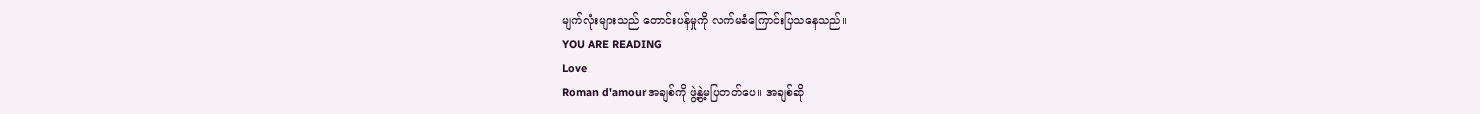မျက်လုံးများသည် တောင်းပန်မှုကို လက်မခံကြောင်းပြသနေသည်။
YOU ARE READING
Love
Roman d'amourအချစ်ကို ဖွဲ့နွဲ့မပြတတ်ပေ။ အချစ်ဆို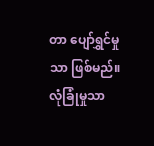တာ ပျော်ရွှင်မှုသာ ဖြစ်မည်။ လုံခြုံမှုသာ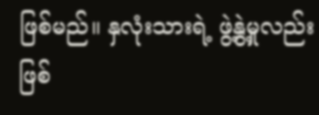ဖြစ်မည်။ နှလုံးသားရဲ့ ဖွဲ့နွဲ့မှုလည်းဖြစ်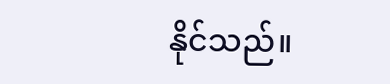နိုင်သည်။